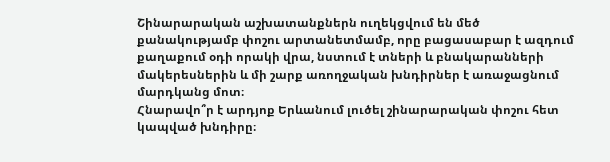Շինարարական աշխատանքներն ուղեկցվում են մեծ քանակությամբ փոշու արտանետմամբ, որը բացասաբար է ազդում քաղաքում օդի որակի վրա, նստում է տների և բնակարանների մակերեսներին և մի շարք առողջական խնդիրներ է առաջացնում մարդկանց մոտ։
Հնարավո՞ր է արդյոք Երևանում լուծել շինարարական փոշու հետ կապված խնդիրը։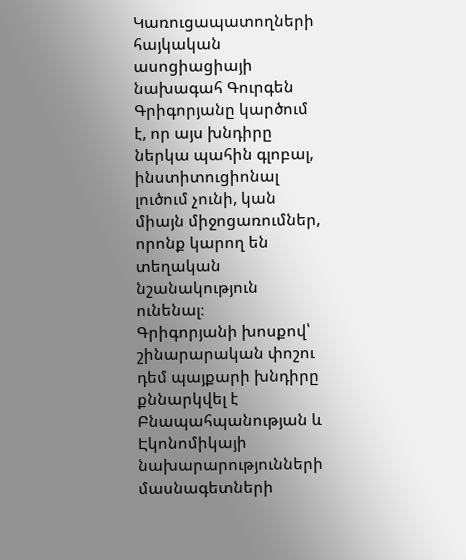Կառուցապատողների հայկական ասոցիացիայի նախագահ Գուրգեն Գրիգորյանը կարծում է, որ այս խնդիրը ներկա պահին գլոբալ, ինստիտուցիոնալ լուծում չունի, կան միայն միջոցառումներ, որոնք կարող են տեղական նշանակություն ունենալ։
Գրիգորյանի խոսքով՝ շինարարական փոշու դեմ պայքարի խնդիրը քննարկվել է Բնապահպանության և Էկոնոմիկայի նախարարությունների մասնագետների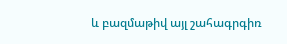և բազմաթիվ այլ շահագրգիռ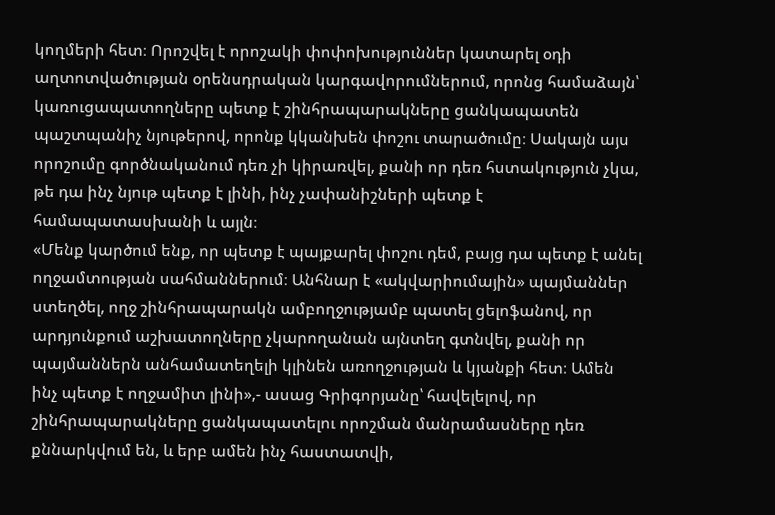կողմերի հետ։ Որոշվել է որոշակի փոփոխություններ կատարել օդի աղտոտվածության օրենսդրական կարգավորումներում, որոնց համաձայն՝ կառուցապատողները պետք է շինհրապարակները ցանկապատեն պաշտպանիչ նյութերով, որոնք կկանխեն փոշու տարածումը։ Սակայն այս որոշումը գործնականում դեռ չի կիրառվել, քանի որ դեռ հստակություն չկա, թե դա ինչ նյութ պետք է լինի, ինչ չափանիշների պետք է համապատասխանի և այլն։
«Մենք կարծում ենք, որ պետք է պայքարել փոշու դեմ, բայց դա պետք է անել ողջամտության սահմաններում։ Անհնար է «ակվարիումային» պայմաններ ստեղծել, ողջ շինհրապարակն ամբողջությամբ պատել ցելոֆանով, որ արդյունքում աշխատողները չկարողանան այնտեղ գտնվել, քանի որ պայմաններն անհամատեղելի կլինեն առողջության և կյանքի հետ։ Ամեն ինչ պետք է ողջամիտ լինի»,- ասաց Գրիգորյանը՝ հավելելով, որ շինհրապարակները ցանկապատելու որոշման մանրամասները դեռ քննարկվում են, և երբ ամեն ինչ հաստատվի,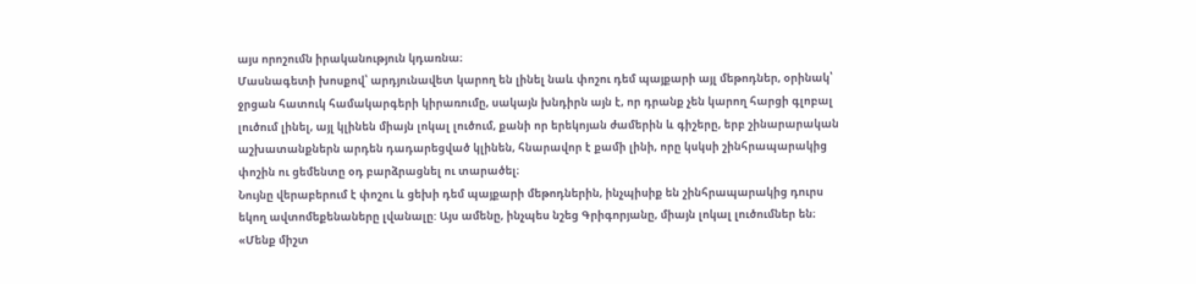այս որոշումն իրականություն կդառնա։
Մասնագետի խոսքով՝ արդյունավետ կարող են լինել նաև փոշու դեմ պայքարի այլ մեթոդներ, օրինակ՝ ջրցան հատուկ համակարգերի կիրառումը, սակայն խնդիրն այն է, որ դրանք չեն կարող հարցի գլոբալ լուծում լինել, այլ կլինեն միայն լոկալ լուծում, քանի որ երեկոյան ժամերին և գիշերը, երբ շինարարական աշխատանքներն արդեն դադարեցված կլինեն, հնարավոր է քամի լինի, որը կսկսի շինհրապարակից փոշին ու ցեմենտը օդ բարձրացնել ու տարածել։
Նույնը վերաբերում է փոշու և ցեխի դեմ պայքարի մեթոդներին, ինչպիսիք են շինհրապարակից դուրս եկող ավտոմեքենաները լվանալը: Այս ամենը, ինչպես նշեց Գրիգորյանը, միայն լոկալ լուծումներ են։
«Մենք միշտ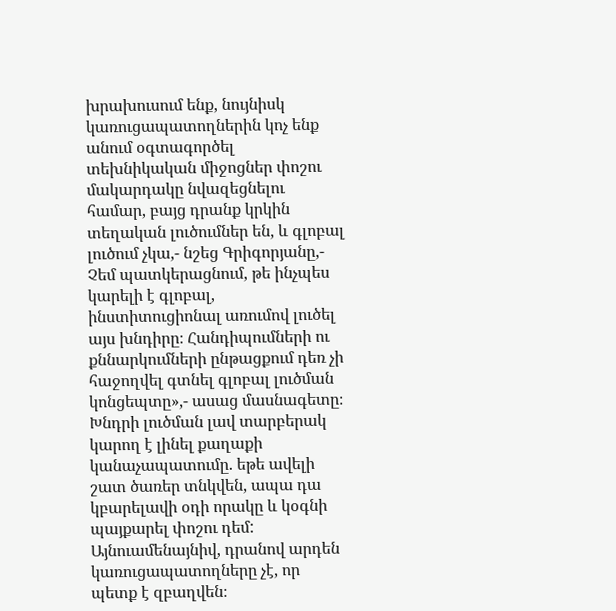խրախուսում ենք, նույնիսկ կառուցապատողներին կոչ ենք անում օգտագործել տեխնիկական միջոցներ փոշու մակարդակը նվազեցնելու համար, բայց դրանք կրկին տեղական լուծումներ են, և գլոբալ լուծում չկա,- նշեց Գրիգորյանը,- Չեմ պատկերացնում, թե ինչպես կարելի է գլոբալ, ինստիտուցիոնալ առումով լուծել այս խնդիրը։ Հանդիպումների ու քննարկումների ընթացքում դեռ չի հաջողվել գտնել գլոբալ լուծման կոնցեպտը»,- ասաց մասնագետը։
Խնդրի լուծման լավ տարբերակ կարող է լինել քաղաքի կանաչապատումը. եթե ավելի շատ ծառեր տնկվեն, ապա դա կբարելավի օդի որակը և կօգնի պայքարել փոշու դեմ: Այնուամենայնիվ, դրանով արդեն կառուցապատողները չէ, որ պետք է զբաղվեն։